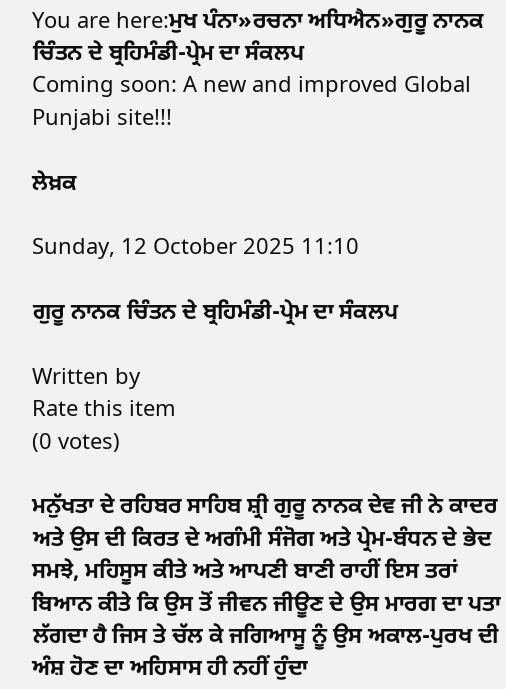You are here:ਮੁਖ ਪੰਨਾ»ਰਚਨਾ ਅਧਿਐਨ»ਗੁਰੂ ਨਾਨਕ ਚਿੰਤਨ ਦੇ ਬ੍ਰਹਿਮੰਡੀ-ਪ੍ਰੇਮ ਦਾ ਸੰਕਲਪ
Coming soon: A new and improved Global Punjabi site!!!

ਲੇਖ਼ਕ

Sunday, 12 October 2025 11:10

ਗੁਰੂ ਨਾਨਕ ਚਿੰਤਨ ਦੇ ਬ੍ਰਹਿਮੰਡੀ-ਪ੍ਰੇਮ ਦਾ ਸੰਕਲਪ

Written by
Rate this item
(0 votes)

ਮਨੁੱਖਤਾ ਦੇ ਰਹਿਬਰ ਸਾਹਿਬ ਸ਼੍ਰੀ ਗੁਰੂ ਨਾਨਕ ਦੇਵ ਜੀ ਨੇ ਕਾਦਰ ਅਤੇ ਉਸ ਦੀ ਕਿਰਤ ਦੇ ਅਗੰਮੀ ਸੰਜੋਗ ਅਤੇ ਪ੍ਰੇਮ-ਬੰਧਨ ਦੇ ਭੇਦ ਸਮਝੇ, ਮਹਿਸੂਸ ਕੀਤੇ ਅਤੇ ਆਪਣੀ ਬਾਣੀ ਰਾਹੀਂ ਇਸ ਤਰਾਂ ਬਿਆਨ ਕੀਤੇ ਕਿ ਉਸ ਤੋਂ ਜੀਵਨ ਜੀਊਣ ਦੇ ਉਸ ਮਾਰਗ ਦਾ ਪਤਾ ਲੱਗਦਾ ਹੈ ਜਿਸ ਤੇ ਚੱਲ ਕੇ ਜਗਿਆਸੂ ਨੂੰ ਉਸ ਅਕਾਲ-ਪੁਰਖ ਦੀ ਅੰਸ਼ ਹੋਣ ਦਾ ਅਹਿਸਾਸ ਹੀ ਨਹੀਂ ਹੁੰਦਾ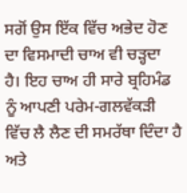ਸਗੋਂ ਉਸ ਇੱਕ ਵਿੱਚ ਅਭੇਦ ਹੋਣ ਦਾ ਵਿਸਮਾਦੀ ਚਾਅ ਵੀ ਚੜ੍ਹਦਾ ਹੈ। ਇਹ ਚਾਅ ਹੀ ਸਾਰੇ ਬ੍ਰਹਿਮੰਡ ਨੂੰ ਆਪਣੀ ਪਰੇਮ-ਗਲਵੱਕੜੀ ਵਿੱਚ ਲੈ ਲੈਣ ਦੀ ਸਮਰੱਥਾ ਦਿੰਦਾ ਹੈ ਅਤੇ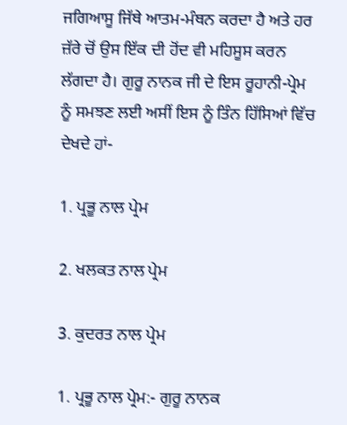ਜਗਿਆਸੂ ਜਿੱਥੇ ਆਤਮ-ਮੰਥਨ ਕਰਦਾ ਹੈ ਅਤੇ ਹਰ ਜ਼ੱਰੇ ਚੋਂ ਉਸ ਇੱਕ ਦੀ ਹੋਂਦ ਵੀ ਮਹਿਸੂਸ ਕਰਨ ਲੱਗਦਾ ਹੈ। ਗੁਰੂ ਨਾਨਕ ਜੀ ਦੇ ਇਸ ਰੂਹਾਨੀ-ਪ੍ਰੇਮ ਨੂੰ ਸਮਝਣ ਲਈ ਅਸੀਂ ਇਸ ਨੂੰ ਤਿੰਨ ਹਿੱਸਿਆਂ ਵਿੱਚ ਦੇਖਦੇ ਹਾਂ-

1. ਪ੍ਰਭੂ ਨਾਲ ਪ੍ਰੇਮ

2. ਖਲਕਤ ਨਾਲ ਪ੍ਰੇਮ

3. ਕੁਦਰਤ ਨਾਲ ਪ੍ਰੇਮ

1. ਪ੍ਰਭੂ ਨਾਲ ਪ੍ਰੇਮ:- ਗੁਰੂ ਨਾਨਕ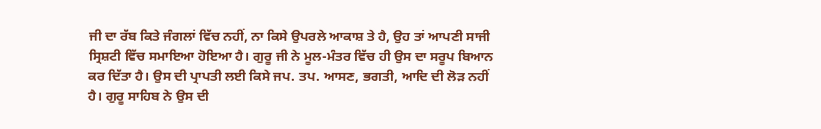ਜੀ ਦਾ ਰੱਬ ਕਿਤੇ ਜੰਗਲਾਂ ਵਿੱਚ ਨਹੀਂ, ਨਾ ਕਿਸੇ ਉਪਰਲੇ ਆਕਾਸ਼ ਤੇ ਹੈ, ਉਹ ਤਾਂ ਆਪਣੀ ਸਾਜੀ ਸ੍ਰਿਸ਼ਟੀ ਵਿੱਚ ਸਮਾਇਆ ਹੋਇਆ ਹੈ। ਗੁਰੂ ਜੀ ਨੇ ਮੂਲ-ਮੰਤਰ ਵਿੱਚ ਹੀ ਉਸ ਦਾ ਸਰੂਪ ਬਿਆਨ ਕਰ ਦਿੱਤਾ ਹੈ। ਉਸ ਦੀ ਪ੍ਰਾਪਤੀ ਲਈ ਕਿਸੇ ਜਪ. ਤਪ. ਆਸਣ, ਭਗਤੀ, ਆਦਿ ਦੀ ਲੋੜ ਨਹੀਂ ਹੈ। ਗੁਰੂ ਸਾਹਿਬ ਨੇ ਉਸ ਦੀ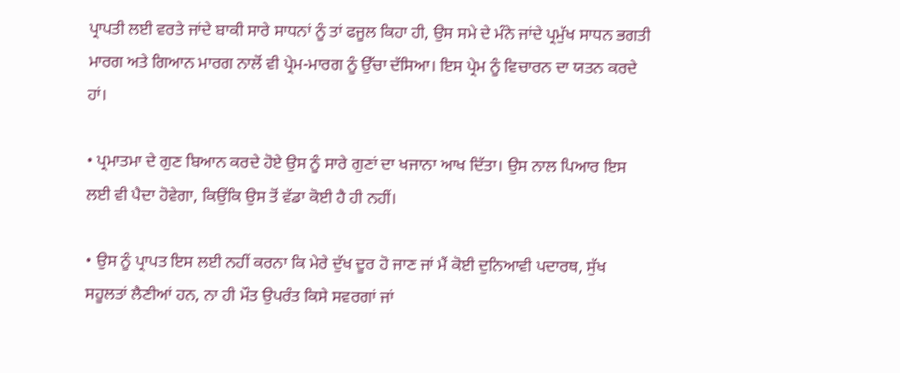ਪ੍ਰਾਪਤੀ ਲਈ ਵਰਤੇ ਜਾਂਦੇ ਬਾਕੀ ਸਾਰੇ ਸਾਧਨਾਂ ਨੂੰ ਤਾਂ ਫਜੂਲ ਕਿਹਾ ਹੀ, ਉਸ ਸਮੇ ਦੇ ਮੰਨੇ ਜਾਂਦੇ ਪ੍ਰਮੁੱਖ ਸਾਧਨ ਭਗਤੀ ਮਾਰਗ ਅਤੇ ਗਿਆਨ ਮਾਰਗ ਨਾਲੋਂ ਵੀ ਪ੍ਰੇਮ-ਮਾਰਗ ਨੂੰ ਉੱਚਾ ਦੱਸਿਆ। ਇਸ ਪ੍ਰੇਮ ਨੂੰ ਵਿਚਾਰਨ ਦਾ ਯਤਨ ਕਰਦੇ ਹਾਂ।

• ਪ੍ਰਮਾਤਮਾ ਦੇ ਗੁਣ ਬਿਆਨ ਕਰਦੇ ਹੋਏ ਉਸ ਨੂੰ ਸਾਰੇ ਗੁਣਾਂ ਦਾ ਖਜਾਨਾ ਆਖ ਦਿੱਤਾ। ਉਸ ਨਾਲ ਪਿਆਰ ਇਸ ਲਈ ਵੀ ਪੈਦਾ ਹੋਵੇਗਾ, ਕਿਉਂਕਿ ਉਸ ਤੋਂ ਵੱਡਾ ਕੋਈ ਹੈ ਹੀ ਨਹੀਂ।

• ਉਸ ਨੂੰ ਪ੍ਰਾਪਤ ਇਸ ਲਈ ਨਹੀਂ ਕਰਨਾ ਕਿ ਮੇਰੇ ਦੁੱਖ ਦੂਰ ਹੋ ਜਾਣ ਜਾਂ ਮੈਂ ਕੋਈ ਦੁਨਿਆਵੀ ਪਦਾਰਥ, ਸੁੱਖ ਸਹੂਲਤਾਂ ਲੈਣੀਆਂ ਹਨ, ਨਾ ਹੀ ਮੌਤ ਉਪਰੰਤ ਕਿਸੇ ਸਵਰਗਾਂ ਜਾਂ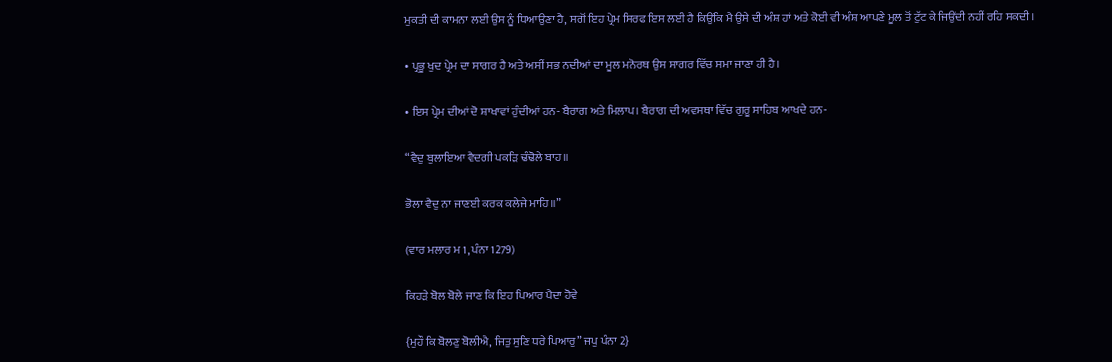ਮੁਕਤੀ ਦੀ ਕਾਮਨਾ ਲਈ ਉਸ ਨੂੰ ਧਿਆਉਣਾ ਹੈ, ਸਗੋਂ ਇਹ ਪ੍ਰੇਮ ਸਿਰਫ ਇਸ ਲਈ ਹੈ ਕਿਉਂਕਿ ਮੈ ਉਸੇ ਦੀ ਅੰਸ਼ ਹਾਂ ਅਤੇ ਕੋਈ ਵੀ ਅੰਸ਼ ਆਪਣੇ ਮੂਲ ਤੋਂ ਟੁੱਟ ਕੇ ਜਿਉਂਦੀ ਨਹੀਂ ਰਹਿ ਸਕਦੀ।

• ਪ੍ਰਭੂ ਖੁਦ ਪ੍ਰੇਮ ਦਾ ਸਾਗਰ ਹੈ ਅਤੇ ਅਸੀਂ ਸਭ ਨਦੀਆਂ ਦਾ ਮੂਲ ਮਨੋਰਥ ਉਸ ਸਾਗਰ ਵਿੱਚ ਸਮਾ ਜਾਣਾ ਹੀ ਹੈ।

• ਇਸ ਪ੍ਰੇਮ ਦੀਆਂ ਦੋ ਸ਼ਾਖਾਵਾਂ ਹੁੰਦੀਆਂ ਹਨ- ਬੈਰਾਗ ਅਤੇ ਮਿਲਾਪ। ਬੈਰਾਗ ਦੀ ਅਵਸਥਾ ਵਿੱਚ ਗੁਰੂ ਸਾਹਿਬ ਆਖਦੇ ਹਨ-

“ਵੈਦੁ ਬੁਲਾਇਆ ਵੈਦਗੀ ਪਕੜਿ ਢੰਢੋਲੇ ਬਾਹ॥

ਭੋਲਾ ਵੈਦੁ ਨਾ ਜਾਣਈ ਕਰਕ ਕਲੇਜੇ ਮਾਹਿ॥”

(ਵਾਰ ਮਲਾਰ ਮ 1, ਪੰਨਾ 1279)

ਕਿਹੜੇ ਬੋਲ ਬੋਲੇ ਜਾਣ ਕਿ ਇਹ ਪਿਆਰ ਪੈਦਾ ਹੋਵੇ

{ਮੁਹੌ ਕਿ ਬੋਲਣੁ ਬੋਲੀਐ, ਜਿਤੁ ਸੁਣਿ ਧਰੇ ਪਿਆਰੁ” ਜਪੁ ਪੰਨਾ 2}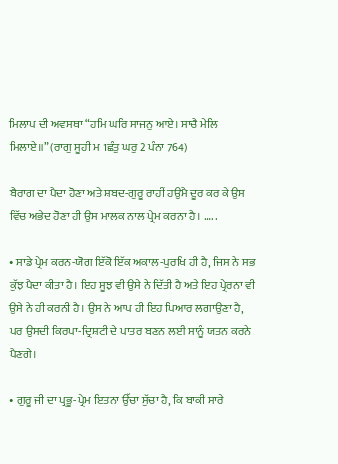ਮਿਲਾਪ ਦੀ ਅਵਸਥਾ “ਹਮਿ ਘਰਿ ਸਾਜਨੁ ਆਏ। ਸਾਚੈ ਮੇਲਿ ਮਿਲਾਏ॥” (ਰਾਗੁ ਸੂਹੀ ਮ 1ਛੰਤੁ ਘਰੁ 2 ਪੰਨਾ 764)

ਬੈਰਾਗ ਦਾ ਪੈਦਾ ਹੋਣਾ ਅਤੇ ਸ਼ਬਦ-ਗੁਰੂ ਰਾਹੀਂ ਹਉਮੈ ਦੂਰ ਕਰ ਕੇ ਉਸ ਵਿੱਚ ਅਭੇਦ ਹੋਣਾ ਹੀ ਉਸ ਮਾਲਕ ਨਾਲ ਪ੍ਰੇਮ ਕਰਨਾ ਹੈ। …. .

• ਸਾਡੇ ਪ੍ਰੇਮ ਕਰਨ-ਯੋਗ ਇੱਕੋ ਇੱਕ ਅਕਾਲ-ਪੁਰਖਿ ਹੀ ਹੈ, ਜਿਸ ਨੇ ਸਭ ਕੁੱਝ ਪੈਦਾ ਕੀਤਾ ਹੈ। ਇਹ ਸੂਝ ਵੀ ਉਸੇ ਨੇ ਦਿੱਤੀ ਹੈ ਅਤੇ ਇਹ ਪ੍ਰੇਰਨਾ ਵੀ ਉਸੇ ਨੇ ਹੀ ਕਰਨੀ ਹੈ। ਉਸ ਨੇ ਆਪ ਹੀ ਇਹ ਪਿਆਰ ਲਗਾਉਣਾ ਹੈ, ਪਰ ਉਸਦੀ ਕਿਰਪਾ-ਦ੍ਰਿਸ਼ਟੀ ਦੇ ਪਾਤਰ ਬਣਨ ਲਈ ਸਾਨੂੰ ਯਤਨ ਕਰਨੇ ਪੈਣਗੇ।

• ਗੁਰੂ ਜੀ ਦਾ ਪ੍ਰਭੂ-ਪ੍ਰੇਮ ਇਤਨਾ ਉੱਚਾ ਸੁੱਚਾ ਹੈ, ਕਿ ਬਾਕੀ ਸਾਰੇ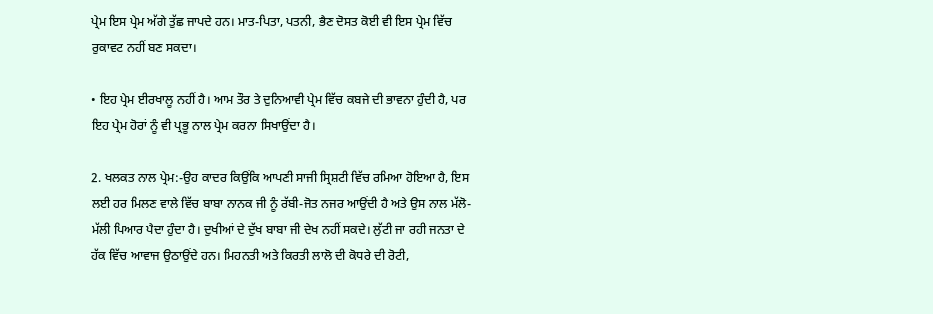ਪ੍ਰੇਮ ਇਸ ਪ੍ਰੇਮ ਅੱਗੇ ਤੁੱਛ ਜਾਪਦੇ ਹਨ। ਮਾਤ-ਪਿਤਾ, ਪਤਨੀ, ਭੈਣ ਦੋਸਤ ਕੋਈ ਵੀ ਇਸ ਪ੍ਰੇਮ ਵਿੱਚ ਰੁਕਾਵਟ ਨਹੀਂ ਬਣ ਸਕਦਾ।

• ਇਹ ਪ੍ਰੇਮ ਈਰਖਾਲੂ ਨਹੀਂ ਹੈ। ਆਮ ਤੌਰ ਤੇ ਦੁਨਿਆਵੀ ਪ੍ਰੇਮ ਵਿੱਚ ਕਬਜੇ ਦੀ ਭਾਵਨਾ ਹੁੰਦੀ ਹੈ, ਪਰ ਇਹ ਪ੍ਰੇਮ ਹੋਰਾਂ ਨੂੰ ਵੀ ਪ੍ਰਭੂ ਨਾਲ ਪ੍ਰੇਮ ਕਰਨਾ ਸਿਖਾਉਂਦਾ ਹੈ।

2. ਖਲਕਤ ਨਾਲ ਪ੍ਰੇਮ:-ਉਹ ਕਾਦਰ ਕਿਉਂਕਿ ਆਪਣੀ ਸਾਜੀ ਸ੍ਰਿਸ਼ਟੀ ਵਿੱਚ ਰਮਿਆ ਹੋਇਆ ਹੈ, ਇਸ ਲਈ ਹਰ ਮਿਲਣ ਵਾਲੇ ਵਿੱਚ ਬਾਬਾ ਨਾਨਕ ਜੀ ਨੂੰ ਰੱਬੀ-ਜੋਤ ਨਜਰ ਆਉਂਦੀ ਹੈ ਅਤੇ ਉਸ ਨਾਲ ਮੱਲੋ-ਮੱਲੀ ਪਿਆਰ ਪੈਦਾ ਹੁੰਦਾ ਹੈ। ਦੁਖੀਆਂ ਦੇ ਦੁੱਖ ਬਾਬਾ ਜੀ ਦੇਖ ਨਹੀਂ ਸਕਦੇ। ਲੁੱਟੀ ਜਾ ਰਹੀ ਜਨਤਾ ਦੇ ਹੱਕ ਵਿੱਚ ਆਵਾਜ ਉਠਾਉਂਦੇ ਹਨ। ਮਿਹਨਤੀ ਅਤੇ ਕਿਰਤੀ ਲਾਲੋ ਦੀ ਕੋਧਰੇ ਦੀ ਰੋਟੀ,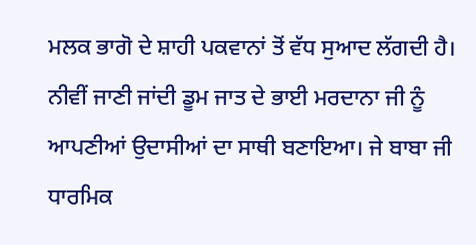ਮਲਕ ਭਾਗੋ ਦੇ ਸ਼ਾਹੀ ਪਕਵਾਨਾਂ ਤੋਂ ਵੱਧ ਸੁਆਦ ਲੱਗਦੀ ਹੈ। ਨੀਵੀਂ ਜਾਣੀ ਜਾਂਦੀ ਡੂਮ ਜਾਤ ਦੇ ਭਾਈ ਮਰਦਾਨਾ ਜੀ ਨੂੰ ਆਪਣੀਆਂ ਉਦਾਸੀਆਂ ਦਾ ਸਾਥੀ ਬਣਾਇਆ। ਜੇ ਬਾਬਾ ਜੀ ਧਾਰਮਿਕ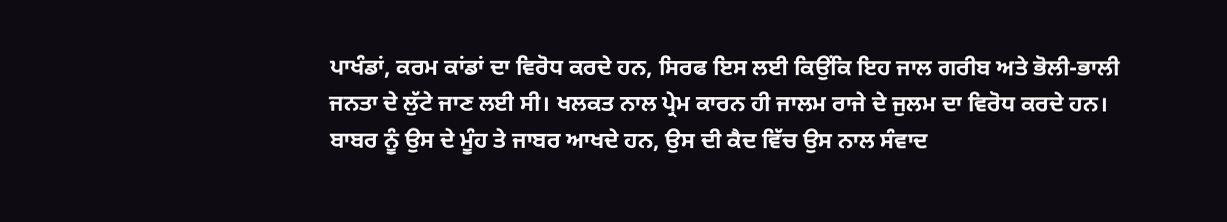ਪਾਖੰਡਾਂ, ਕਰਮ ਕਾਂਡਾਂ ਦਾ ਵਿਰੋਧ ਕਰਦੇ ਹਨ, ਸਿਰਫ ਇਸ ਲਈ ਕਿਉਂਕਿ ਇਹ ਜਾਲ ਗਰੀਬ ਅਤੇ ਭੋਲੀ-ਭਾਲੀ ਜਨਤਾ ਦੇ ਲੁੱਟੇ ਜਾਣ ਲਈ ਸੀ। ਖਲਕਤ ਨਾਲ ਪ੍ਰੇਮ ਕਾਰਨ ਹੀ ਜਾਲਮ ਰਾਜੇ ਦੇ ਜੁਲਮ ਦਾ ਵਿਰੋਧ ਕਰਦੇ ਹਨ। ਬਾਬਰ ਨੂੰ ਉਸ ਦੇ ਮੂੰਹ ਤੇ ਜਾਬਰ ਆਖਦੇ ਹਨ, ਉਸ ਦੀ ਕੈਦ ਵਿੱਚ ਉਸ ਨਾਲ ਸੰਵਾਦ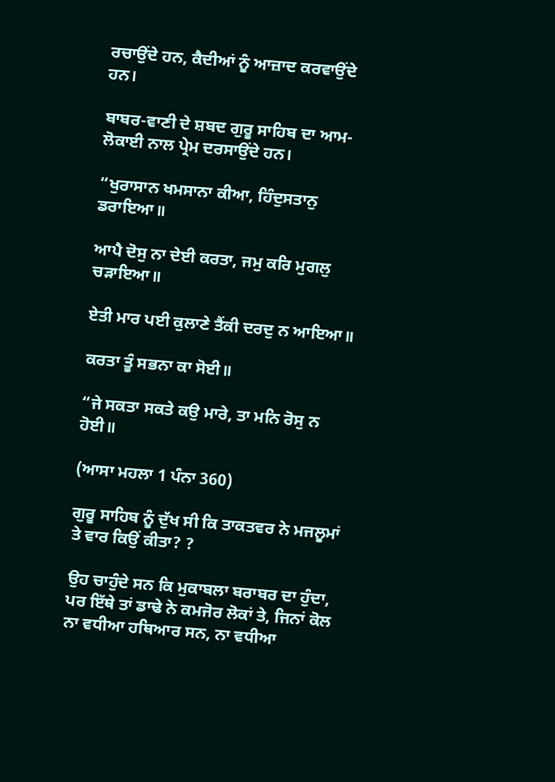ਰਚਾਉਂਦੇ ਹਨ, ਕੈਦੀਆਂ ਨੂੰ ਆਜ਼ਾਦ ਕਰਵਾਉਂਦੇ ਹਨ।

ਬਾਬਰ-ਵਾਣੀ ਦੇ ਸ਼ਬਦ ਗੁਰੂ ਸਾਹਿਬ ਦਾ ਆਮ-ਲੋਕਾਈ ਨਾਲ ਪ੍ਰੇਮ ਦਰਸਾਉਂਦੇ ਹਨ।

“ਖੁਰਾਸਾਨ ਖਮਸਾਨਾ ਕੀਆ, ਹਿੰਦੁਸਤਾਨੁ ਡਰਾਇਆ॥

ਆਪੈ ਦੋਸੁ ਨਾ ਦੇਈ ਕਰਤਾ, ਜਮੁ ਕਰਿ ਮੁਗਲੁ ਚੜਾਇਆ॥

ਏਤੀ ਮਾਰ ਪਈ ਕੁਲਾਣੇ ਤੈਂਕੀ ਦਰਦੁ ਨ ਆਇਆ॥

ਕਰਤਾ ਤੂੰ ਸਭਨਾ ਕਾ ਸੋਈ॥

“ਜੇ ਸਕਤਾ ਸਕਤੇ ਕਉ ਮਾਰੇ, ਤਾ ਮਨਿ ਰੋਸੁ ਨ ਹੋਈ॥

(ਆਸਾ ਮਹਲਾ 1 ਪੰਨਾ 360)

ਗੁਰੂ ਸਾਹਿਬ ਨੂੰ ਦੁੱਖ ਸੀ ਕਿ ਤਾਕਤਵਰ ਨੇ ਮਜਲੂਮਾਂ ਤੇ ਵਾਰ ਕਿਉਂ ਕੀਤਾ? ?

ਉਹ ਚਾਹੁੰਦੇ ਸਨ ਕਿ ਮੁਕਾਬਲਾ ਬਰਾਬਰ ਦਾ ਹੁੰਦਾ, ਪਰ ਇੱਥੇ ਤਾਂ ਡਾਢੇ ਨੇ ਕਮਜੋਰ ਲੋਕਾਂ ਤੇ, ਜਿਨਾਂ ਕੋਲ ਨਾ ਵਧੀਆ ਹਥਿਆਰ ਸਨ, ਨਾ ਵਧੀਆ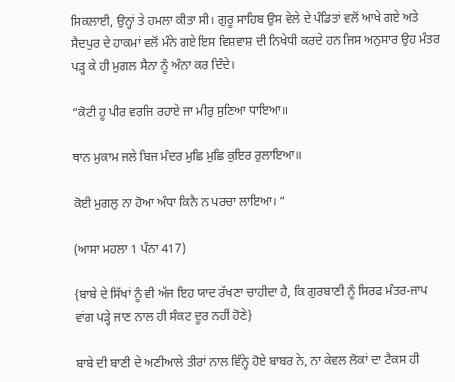ਸਿਕਲਾਈ, ਉਨ੍ਹਾਂ ਤੇ ਹਮਲਾ ਕੀਤਾ ਸੀ। ਗੁਰੂ ਸਾਹਿਬ ਉਸ ਵੇਲੇ ਦੇ ਪੰਡਿਤਾਂ ਵਲੋਂ ਆਖੇ ਗਏ ਅਤੇ ਸੈਦਪੁਰ ਦੇ ਹਾਕਮਾਂ ਵਲੋਂ ਮੰਨੇ ਗਏ ਇਸ ਵਿਸ਼ਵਾਸ਼ ਦੀ ਨਿਖੇਧੀ ਕਰਦੇ ਹਨ ਜਿਸ ਅਨੁਸਾਰ ਉਹ ਮੰਤਰ ਪੜ੍ਹ ਕੇ ਹੀ ਮੁਗਲ ਸੈਨਾ ਨੂੰ ਅੰਨਾ ਕਰ ਦਿੰਦੇ।

“ਕੋਟੀ ਹੂ ਪੀਰ ਵਰਜਿ ਰਹਾਏ ਜਾ ਮੀਰੁ ਸੁਣਿਆ ਧਾਇਆ॥

ਥਾਨ ਮੁਕਾਮ ਜਲੇ ਬਿਜ ਮੰਦਰ ਮੁਛਿ ਮੁਛਿ ਕੁਇਰ ਰੁਲਾਇਆ॥

ਕੋਈ ਮੁਗਲੁ ਨਾ ਹੋਆ ਅੰਧਾ ਕਿਨੈ ਨ ਪਰਚਾ ਲਾਇਆ। “

(ਆਸਾ ਮਹਲਾ 1 ਪੰਨਾ 417)

{ਬਾਬੇ ਦੇ ਸਿੱਖਾਂ ਨੂੰ ਵੀ ਅੱਜ ਇਹ ਯਾਦ ਰੱਖਣਾ ਚਾਹੀਦਾ ਹੈ, ਕਿ ਗੁਰਬਾਣੀ ਨੂੰ ਸਿਰਫ ਮੰਤਰ-ਜਾਪ ਵਾਂਗ ਪੜ੍ਹੇ ਜਾਣ ਨਾਲ ਹੀ ਸੰਕਟ ਦੂਰ ਨਹੀਂ ਹੋਣੇ}

ਬਾਬੇ ਦੀ ਬਾਣੀ ਦੇ ਅਣੀਆਲੇ ਤੀਰਾਂ ਨਾਲ ਵਿੰਨ੍ਹੇ ਹੋਏ ਬਾਬਰ ਨੇ, ਨਾ ਕੇਵਲ ਲੋਕਾਂ ਦਾ ਟੈਕਸ ਹੀ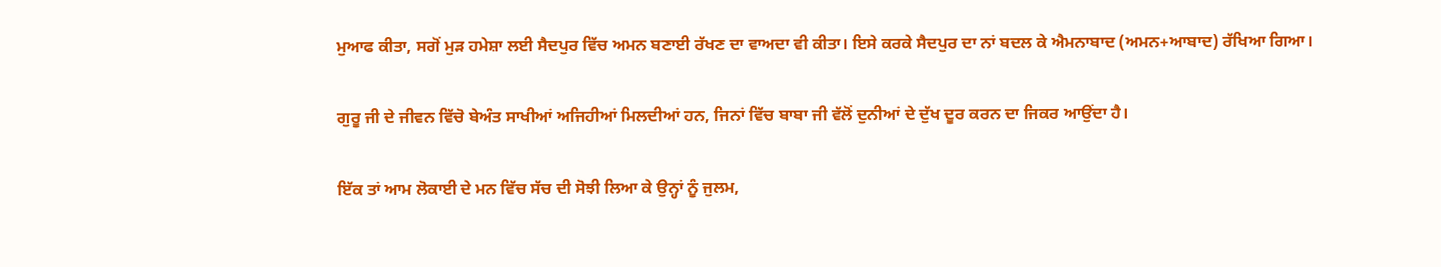ਮੁਆਫ ਕੀਤਾ, ਸਗੋਂ ਮੁੜ ਹਮੇਸ਼ਾ ਲਈ ਸੈਦਪੁਰ ਵਿੱਚ ਅਮਨ ਬਣਾਈ ਰੱਖਣ ਦਾ ਵਾਅਦਾ ਵੀ ਕੀਤਾ। ਇਸੇ ਕਰਕੇ ਸੈਦਪੁਰ ਦਾ ਨਾਂ ਬਦਲ ਕੇ ਐਮਨਾਬਾਦ (ਅਮਨ+ਆਬਾਦ) ਰੱਖਿਆ ਗਿਆ।

ਗੁਰੂ ਜੀ ਦੇ ਜੀਵਨ ਵਿੱਚੋ ਬੇਅੰਤ ਸਾਖੀਆਂ ਅਜਿਹੀਆਂ ਮਿਲਦੀਆਂ ਹਨ, ਜਿਨਾਂ ਵਿੱਚ ਬਾਬਾ ਜੀ ਵੱਲੋਂ ਦੁਨੀਆਂ ਦੇ ਦੁੱਖ ਦੂਰ ਕਰਨ ਦਾ ਜਿਕਰ ਆਉਂਦਾ ਹੈ।

ਇੱਕ ਤਾਂ ਆਮ ਲੋਕਾਈ ਦੇ ਮਨ ਵਿੱਚ ਸੱਚ ਦੀ ਸੋਝੀ ਲਿਆ ਕੇ ਉਨ੍ਹਾਂ ਨੂੰ ਜੁਲਮ,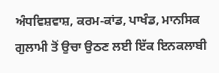ਅੰਧਵਿਸ਼ਵਾਸ਼, ਕਰਮ-ਕਾਂਡ, ਪਾਖੰਡ, ਮਾਨਸਿਕ ਗੁਲਾਮੀ ਤੋਂ ਉਚਾ ਉਠਣ ਲਈ ਇੱਕ ਇਨਕਲਾਬੀ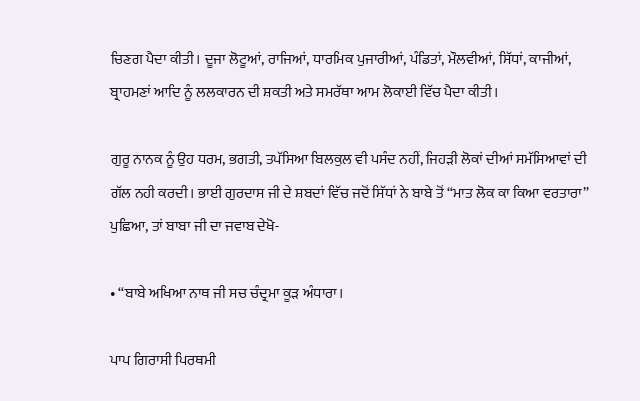ਚਿਣਗ ਪੈਦਾ ਕੀਤੀ। ਦੂਜਾ ਲੋਟੂਆਂ, ਰਾਜਿਆਂ, ਧਾਰਮਿਕ ਪੁਜਾਰੀਆਂ, ਪੰਡਿਤਾਂ, ਮੌਲਵੀਆਂ, ਸਿੱਧਾਂ, ਕਾਜੀਆਂ, ਬ੍ਰਾਹਮਣਾਂ ਆਦਿ ਨੂੰ ਲਲਕਾਰਨ ਦੀ ਸ਼ਕਤੀ ਅਤੇ ਸਮਰੱਥਾ ਆਮ ਲੋਕਾਈ ਵਿੱਚ ਪੈਦਾ ਕੀਤੀ।

ਗੁਰੂ ਨਾਨਕ ਨੂੰ ਉਹ ਧਰਮ, ਭਗਤੀ, ਤਪੱਸਿਆ ਬਿਲਕੁਲ ਵੀ ਪਸੰਦ ਨਹੀਂ, ਜਿਹੜੀ ਲੋਕਾਂ ਦੀਆਂ ਸਮੱਸਿਆਵਾਂ ਦੀ ਗੱਲ ਨਹੀ ਕਰਦੀ। ਭਾਈ ਗੁਰਦਾਸ ਜੀ ਦੇ ਸ਼ਬਦਾਂ ਵਿੱਚ ਜਦੋਂ ਸਿੱਧਾਂ ਨੇ ਬਾਬੇ ਤੋਂ “ਮਾਤ ਲੋਕ ਕਾ ਕਿਆ ਵਰਤਾਰਾ” ਪੁਛਿਆ, ਤਾਂ ਬਾਬਾ ਜੀ ਦਾ ਜਵਾਬ ਦੇਖੋ-

• “ਬਾਬੇ ਅਖਿਆ ਨਾਥ ਜੀ ਸਚ ਚੰਦ੍ਰਮਾ ਕੂੜ ਅੰਧਾਰਾ।

ਪਾਪ ਗਿਰਾਸੀ ਪਿਰਥਮੀ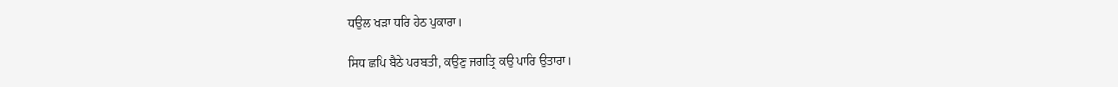ਧਉਲ ਖੜਾ ਧਰਿ ਹੇਠ ਪੁਕਾਰਾ।

ਸਿਧ ਛਪਿ ਬੈਠੇ ਪਰਬਤੀ, ਕਉਣੁ ਜਗਤ੍ਰਿ ਕਉ ਪਾਰਿ ਉਤਾਰਾ।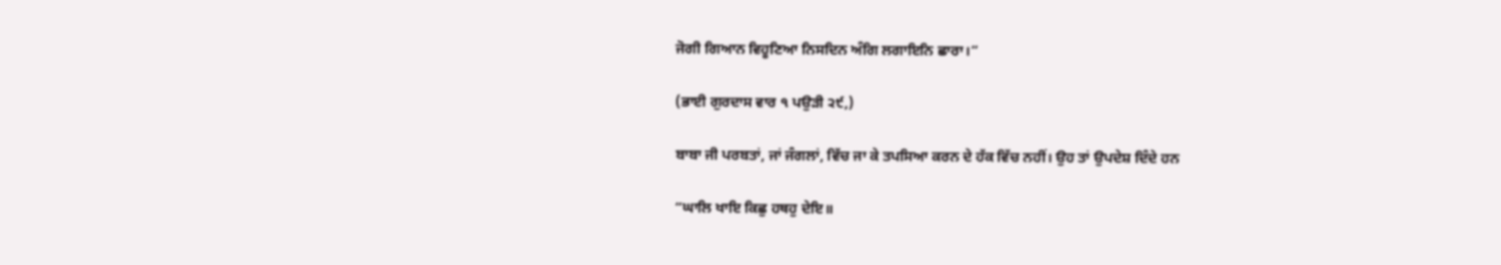ਜੋਗੀ ਗਿਆਨ ਵਿਹੂਣਿਆ ਨਿਸਦਿਨ ਅੰਗਿ ਲਗਾਇਨਿ ਛਾਰਾ।”

(ਭਾਈ ਗੁਰਦਾਸ ਵਾਰ ੧ ਪਉੜੀ ੨੯,)

ਬਾਬਾ ਜੀ ਪਰਬਤਾਂ, ਜਾਂ ਜੰਗਲਾਂ, ਵਿੱਚ ਜਾ ਕੇ ਤਪਸਿਆ ਕਰਨ ਦੇ ਹੱਕ ਵਿੱਚ ਨਹੀਂ। ਉਹ ਤਾਂ ਉਪਦੇਸ਼ ਦਿੰਦੇ ਹਨ

“ਘਾਲਿ ਖਾਇ ਕਿਛੁ ਹਥਹੁ ਦੇਇ॥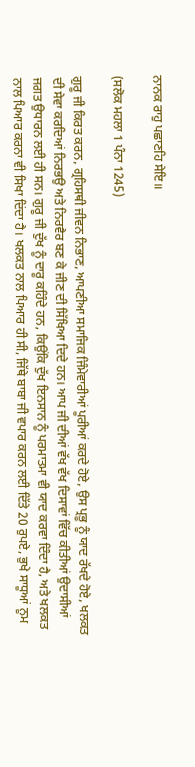ਨਾਨਕ ਰਾਹੁ ਪਛਾਣਹਿ ਸੇਇ॥

(ਸਲੋਕ ਮਹਲਾ 1 ਪੰਨਾ 1245)

ਗੁਰੂ ਜੀ ਕਿਰਤ ਕਰਨ, ਗ੍ਰਹਿਸਥੀ ਜੀਵਨ ਨਿਭਾਣ, ਆਪਣੀਆ ਸਮਾਜਿਕ ਜਿੰਮੇਵਾਰੀਆਂ ਪੂਰੀਆਂ ਕਰਦੇ ਹੋਏ, ਉਸ ਪ੍ਰਭੂ ਨੂੰ ਯਾਦ ਰੱਖਦੇ ਹੋਏ, ਖਲਕਤ ਦੀ ਸੇਵਾ ਕਰਦਿਆਂ ਨਿਰਭਉ ਅਤੇ ਨਿਰਵੈਰ ਬਣ ਕੇ ਜੀਣ ਦੀ ਸਿੱਖਿਆ ਦਿਦੇ ਹਨ। ਆਪ ਜੀ ਦੀਆਂ ਵੱਖ ਵੱਖ ਦਿਸਾਵਾਂ ਵਿੱਚ ਕੀਤੀਆਂ ਉਦਾਸੀਆਂ ਜਗਤ ਉਧਾਰਨ ਲਈ ਹੀ ਸਨ। ਗੁਰੂ ਜੀ ਦੁੱਖ ਨੂੰ ਦਾਰੂ ਕਹਿੰਦੇ ਹਨ, ਕਿਉਂਕਿ ਦੁੱਖ ਇਨਸਾਨ ਨੂੰ ਪਰਮਾਤਮਾ ਵੀ ਯਾਦ ਕਰਵਾ ਦਿੰਦਾ ਹੈ, ਅਤੇ ਖਲਕਤ ਨਾਲ ਪਿਆਰ ਕਰਨਾ ਵੀ ਸਿਖਾ ਦਿਂਦਾ ਹੈ। ਖਲਕਤ ਨਾਲ ਪਿਆਰ ਹੀ ਸੀ, ਜਿੱਥੇ ਬਾਬਾ ਜੀ ਵਪਾਰ ਕਰਨ ਲਈ ਦਿੱਤੇ 20 ਰੁਪਏ, ਭੁਖੇ ਸਾਧੂਆਂ ਨੂਮ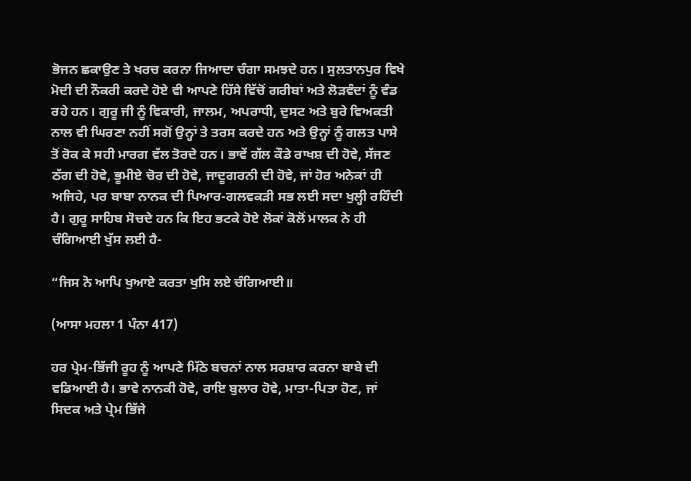ਭੋਜਨ ਛਕਾਉਣ ਤੇ ਖਰਚ ਕਰਨਾ ਜਿਆਦਾ ਚੰਗਾ ਸਮਝਦੇ ਹਨ। ਸੁਲਤਾਨਪੁਰ ਵਿਖੇ ਮੋਦੀ ਦੀ ਨੌਕਰੀ ਕਰਦੇ ਹੋਏ ਵੀ ਆਪਣੇ ਹਿੱਸੇ ਵਿੱਚੋਂ ਗਰੀਬਾਂ ਅਤੇ ਲੋੜਵੰਦਾਂ ਨੂੰ ਵੰਡ ਰਹੇ ਹਨ। ਗੁਰੂ ਜੀ ਨੂੰ ਵਿਕਾਰੀ, ਜਾਲਮ, ਅਪਰਾਧੀ, ਦੁਸਟ ਅਤੇ ਬੁਰੇ ਵਿਅਕਤੀ ਨਾਲ ਵੀ ਘਿਰਣਾ ਨਹੀਂ ਸਗੋਂ ਉਨ੍ਹਾਂ ਤੇ ਤਰਸ ਕਰਦੇ ਹਨ ਅਤੇ ਉਨ੍ਹਾਂ ਨੂੰ ਗਲਤ ਪਾਸੇ ਤੋਂ ਰੋਕ ਕੇ ਸਹੀ ਮਾਰਗ ਵੱਲ ਤੋਰਦੇ ਹਨ। ਭਾਵੇਂ ਗੱਲ ਕੌਡੇ ਰਾਖਸ਼ ਦੀ ਹੋਵੇ, ਸੱਜਣ ਠੱਗ ਦੀ ਹੋਵੇ, ਭੂਮੀਏ ਚੋਰ ਦੀ ਹੋਵੇ, ਜਾਦੂਗਰਨੀ ਦੀ ਹੋਵੇ, ਜਾਂ ਹੋਰ ਅਨੇਕਾਂ ਹੀ ਅਜਿਹੇ, ਪਰ ਬਾਬਾ ਨਾਨਕ ਦੀ ਪਿਆਰ-ਗਲਵਕੜੀ ਸਭ ਲਈ ਸਦਾ ਖੁਲ੍ਹੀ ਰਹਿੰਦੀ ਹੈ। ਗੁਰੂ ਸਾਹਿਬ ਸੋਚਦੇ ਹਨ ਕਿ ਇਹ ਭਟਕੇ ਹੋਏ ਲੋਕਾਂ ਕੋਲੋਂ ਮਾਲਕ ਨੇ ਹੀ ਚੰਗਿਆਈ ਖੁੱਸ ਲਈ ਹੈ-

“ਜਿਸ ਨੋ ਆਪਿ ਖੁਆਏ ਕਰਤਾ ਖੁਸਿ ਲਏ ਚੰਗਿਆਈ॥

(ਆਸਾ ਮਹਲਾ 1 ਪੰਨਾ 417)

ਹਰ ਪ੍ਰੇਮ-ਭਿੱਜੀ ਰੂਹ ਨੂੰ ਆਪਣੇ ਮਿੱਠੇ ਬਚਨਾਂ ਨਾਲ ਸਰਸ਼ਾਰ ਕਰਨਾ ਬਾਬੇ ਦੀ ਵਡਿਆਈ ਹੈ। ਭਾਵੇ ਨਾਨਕੀ ਹੋਵੇ, ਰਾਇ ਬੁਲਾਰ ਹੋਵੇ, ਮਾਤਾ-ਪਿਤਾ ਹੋਣ, ਜਾਂ ਸਿਦਕ ਅਤੇ ਪ੍ਰੇਮ ਭਿੱਜੇ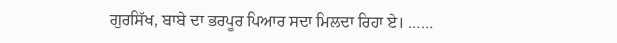ਗੁਰਸਿੱਖ, ਬਾਬੇ ਦਾ ਭਰਪੂਰ ਪਿਆਰ ਸਦਾ ਮਿਲਦਾ ਰਿਹਾ ਏ। ……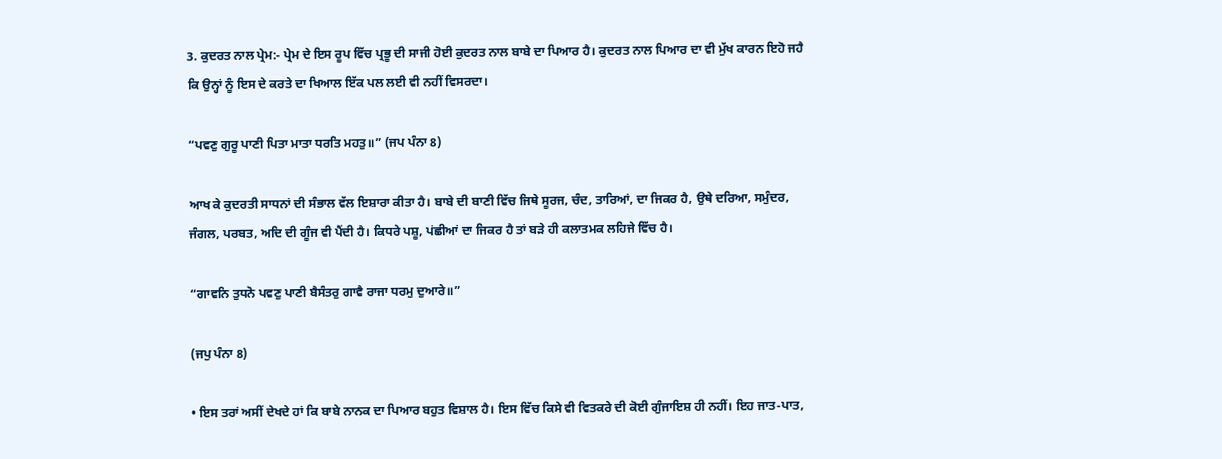3. ਕੁਦਰਤ ਨਾਲ ਪ੍ਰੇਮ:- ਪ੍ਰੇਮ ਦੇ ਇਸ ਰੂਪ ਵਿੱਚ ਪ੍ਰਭੂ ਦੀ ਸਾਜੀ ਹੋਈ ਕੁਦਰਤ ਨਾਲ ਬਾਬੇ ਦਾ ਪਿਆਰ ਹੈ। ਕੁਦਰਤ ਨਾਲ ਪਿਆਰ ਦਾ ਵੀ ਮੁੱਖ ਕਾਰਨ ਇਹੋ ਜਹੈ ਕਿ ਉਨ੍ਹਾਂ ਨੂੰ ਇਸ ਦੇ ਕਰਤੇ ਦਾ ਖਿਆਲ ਇੱਕ ਪਲ ਲਈ ਵੀ ਨਹੀਂ ਵਿਸਰਦਾ।

“ਪਵਣੁ ਗੁਰੂ ਪਾਣੀ ਪਿਤਾ ਮਾਤਾ ਧਰਤਿ ਮਹਤੁ॥” (ਜਪ ਪੰਨਾ 8)

ਆਖ ਕੇ ਕੁਦਰਤੀ ਸਾਧਨਾਂ ਦੀ ਸੰਭਾਲ ਵੱਲ ਇਸ਼ਾਰਾ ਕੀਤਾ ਹੈ। ਬਾਬੇ ਦੀ ਬਾਣੀ ਵਿੱਚ ਜਿਥੇ ਸੂਰਜ, ਚੰਦ, ਤਾਰਿਆਂ, ਦਾ ਜਿਕਰ ਹੈ, ਉਥੇ ਦਰਿਆ, ਸਮੁੰਦਰ, ਜੰਗਲ, ਪਰਬਤ, ਅਦਿ ਦੀ ਗੂੰਜ ਵੀ ਪੈਂਦੀ ਹੈ। ਕਿਧਰੇ ਪਸ਼ੂ, ਪਂਛੀਆਂ ਦਾ ਜਿਕਰ ਹੈ ਤਾਂ ਬੜੇ ਹੀ ਕਲਾਤਮਕ ਲਹਿਜੇ ਵਿੱਚ ਹੈ।

“ਗਾਵਨਿ ਤੁਧਨੋ ਪਵਣੁ ਪਾਣੀ ਬੈਸੰਤਰੁ ਗਾਵੈ ਰਾਜਾ ਧਰਮੁ ਦੁਆਰੇ॥”

(ਜਪੁ ਪੰਨਾ 8)

• ਇਸ ਤਰਾਂ ਅਸੀਂ ਦੇਖਦੇ ਹਾਂ ਕਿ ਬਾਬੇ ਨਾਨਕ ਦਾ ਪਿਆਰ ਬਹੁਤ ਵਿਸ਼ਾਲ ਹੈ। ਇਸ ਵਿੱਚ ਕਿਸੇ ਵੀ ਵਿਤਕਰੇ ਦੀ ਕੋਈ ਗੁੰਜਾਇਸ਼ ਹੀ ਨਹੀਂ। ਇਹ ਜਾਤ-ਪਾਤ,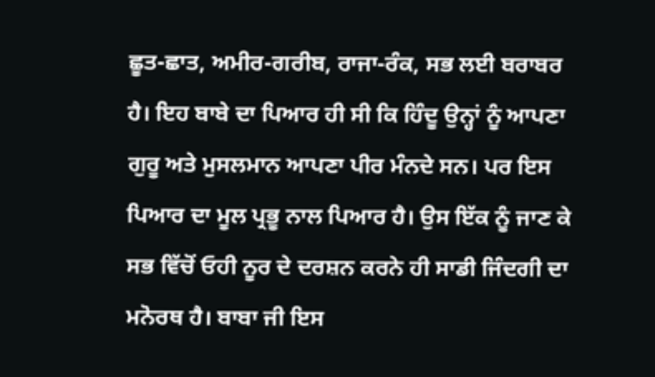ਛੂਤ-ਛਾਤ, ਅਮੀਰ-ਗਰੀਬ, ਰਾਜਾ-ਰੰਕ, ਸਭ ਲਈ ਬਰਾਬਰ ਹੈ। ਇਹ ਬਾਬੇ ਦਾ ਪਿਆਰ ਹੀ ਸੀ ਕਿ ਹਿੰਦੂ ਉਨ੍ਹਾਂ ਨੂੰ ਆਪਣਾ ਗੁਰੂ ਅਤੇ ਮੁਸਲਮਾਨ ਆਪਣਾ ਪੀਰ ਮੰਨਦੇ ਸਨ। ਪਰ ਇਸ ਪਿਆਰ ਦਾ ਮੂਲ ਪ੍ਰਭੂ ਨਾਲ ਪਿਆਰ ਹੈ। ਉਸ ਇੱਕ ਨੂੰ ਜਾਣ ਕੇ ਸਭ ਵਿੱਚੋਂ ਓਹੀ ਨੂਰ ਦੇ ਦਰਸ਼ਨ ਕਰਨੇ ਹੀ ਸਾਡੀ ਜਿੰਦਗੀ ਦਾ ਮਨੋਰਥ ਹੈ। ਬਾਬਾ ਜੀ ਇਸ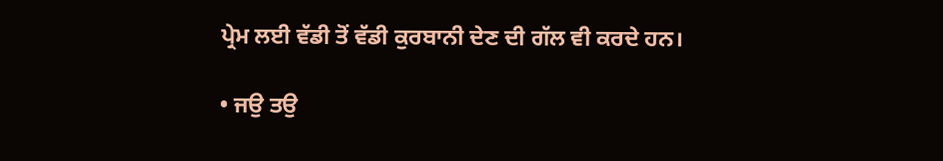ਪ੍ਰੇਮ ਲਈ ਵੱਡੀ ਤੋਂ ਵੱਡੀ ਕੁਰਬਾਨੀ ਦੇਣ ਦੀ ਗੱਲ ਵੀ ਕਰਦੇ ਹਨ।

• ਜਉ ਤਉ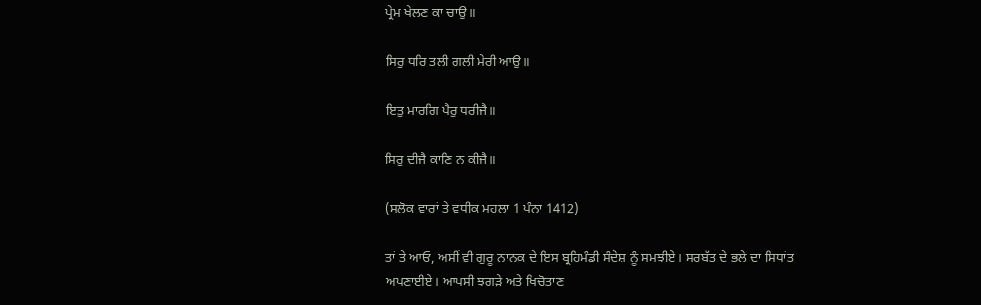ਪ੍ਰੇਮ ਖੇਲਣ ਕਾ ਚਾਉ॥

ਸਿਰੁ ਧਰਿ ਤਲੀ ਗਲੀ ਮੇਰੀ ਆਉ॥

ਇਤੁ ਮਾਰਗਿ ਪੈਰੁ ਧਰੀਜੈ॥

ਸਿਰੁ ਦੀਜੈ ਕਾਣਿ ਨ ਕੀਜੈ॥

(ਸਲੋਕ ਵਾਰਾਂ ਤੇ ਵਧੀਕ ਮਹਲਾ 1 ਪੰਨਾ 1412)

ਤਾਂ ਤੇ ਆਓ, ਅਸੀਂ ਵੀ ਗੁਰੂ ਨਾਨਕ ਦੇ ਇਸ ਬ੍ਰਹਿਮੰਡੀ ਸੰਦੇਸ਼ ਨੂੰ ਸਮਝੀਏ। ਸਰਬੱਤ ਦੇ ਭਲੇ ਦਾ ਸਿਧਾਂਤ ਅਪਣਾਈਏ। ਆਪਸੀ ਝਗੜੇ ਅਤੇ ਖਿਚੋਤਾਣ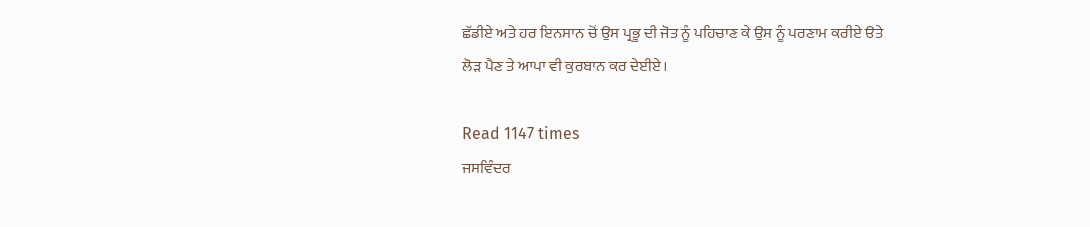ਛੱਡੀਏ ਅਤੇ ਹਰ ਇਨਸਾਨ ਚੋਂ ਉਸ ਪ੍ਰਭੂ ਦੀ ਜੋਤ ਨੂੰ ਪਹਿਚਾਣ ਕੇ ਉਸ ਨੂੰ ਪਰਣਾਮ ਕਰੀਏ ੳਤੇ ਲੋੜ ਪੈਣ ਤੇ ਆਪਾ ਵੀ ਕੁਰਬਾਨ ਕਰ ਦੇਈਏ।

Read 1147 times
ਜਸਵਿੰਦਰ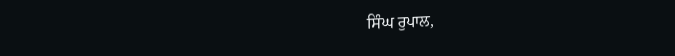ਸਿੰਘ ਰੁਪਾਲ,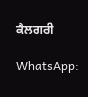ਕੈਲਗਰੀ

WhatsApp: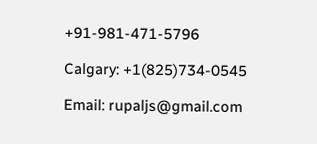+91-981-471-5796

Calgary: +1(825)734-0545

Email: rupaljs@gmail.com